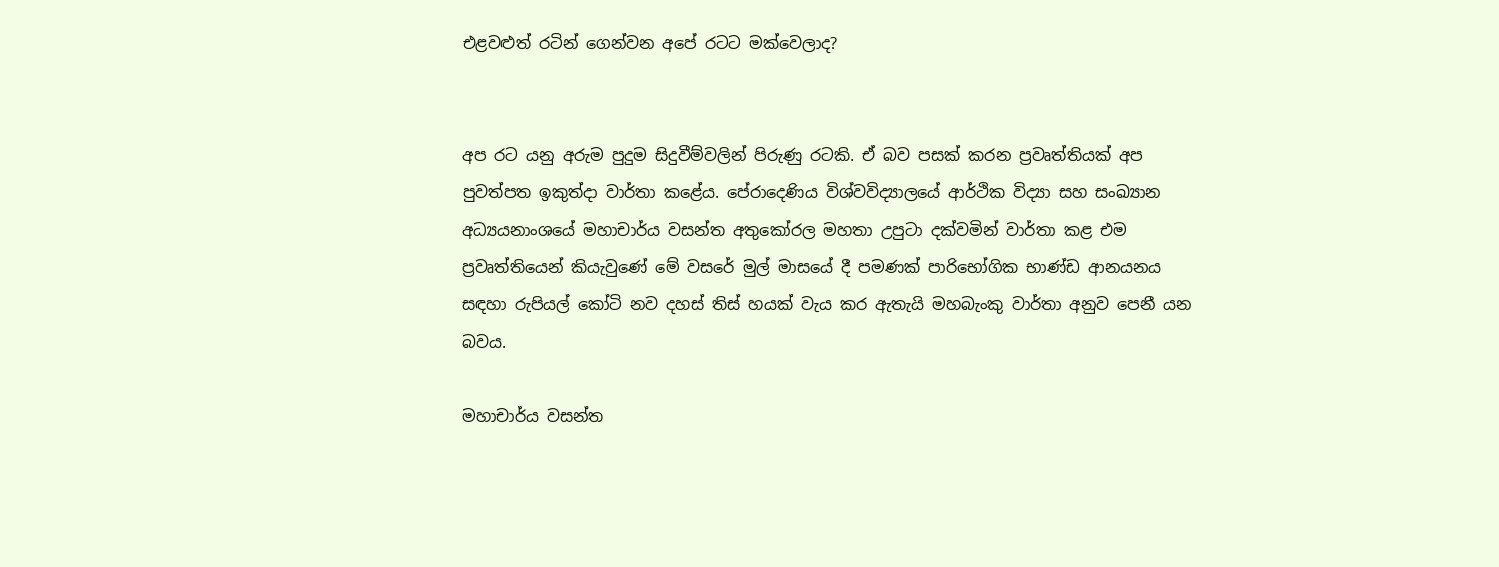එළවළුත් රටින් ගෙන්වන අපේ රටට මක්වෙලාද?


අප රට යනු අරුම පුදුම සිදුවීම්වලින් පිරුණු රටකි. ඒ බව පසක් කරන ප්‍රවෘත්තියක් අප පුවත්පත ඉකුත්දා වාර්තා කළේය. පේරාදෙණිය විශ්වවිද්‍යාලයේ ආර්ථික විද්‍යා සහ සංඛ්‍යාන අධ්‍යයනාංශයේ මහාචාර්ය වසන්ත අතුකෝරල මහතා උපුටා දක්වමින් වාර්තා කළ එම ප්‍රවෘත්තියෙන් කියැවුණේ මේ වසරේ මුල් මාසයේ දී පමණක් පාරිභෝගික භාණ්ඩ ආනයනය සඳහා රුපියල් කෝටි නව දහස් තිස් හයක් වැය කර ඇතැයි මහබැංකු වාර්තා අනුව පෙනී යන බවය.

මහාචාර්ය වසන්ත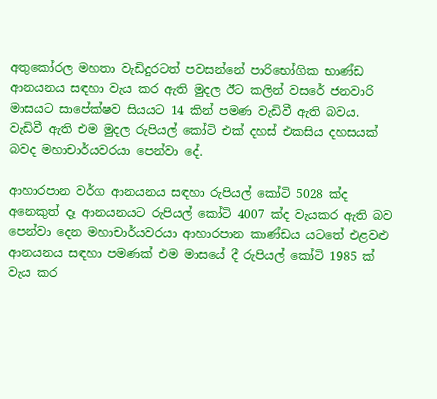අතුකෝරල මහතා වැඩිදුරටත් පවසන්නේ පාරිභෝගික භාණ්ඩ ආනයනය සඳහා වැය කර ඇති මුදල ඊට කලින් වසරේ ජනවාරි මාසයට සාපේක්ෂව සියයට 14 කින් පමණ වැඩිවී ඇති බවය. වැඩිවී ඇති එම මුදල රුපියල් කෝටි එක් දහස් එකසිය දහසයක් බවද මහාචාර්යවරයා පෙන්වා දේ.

ආහාරපාන වර්ග ආනයනය සඳහා රුපියල් කෝටි 5028 ක්ද අනෙකුත් දෑ ආනයනයට රුපියල් කෝටි 4007 ක්ද වැයකර ඇති බව පෙන්වා දෙන මහාචාර්යවරයා ආහාරපාන කාණ්ඩය යටතේ එළවළු ආනයනය සඳහා පමණක් එම මාසයේ දී රුපියල් කෝටි 1985 ක් වැය කර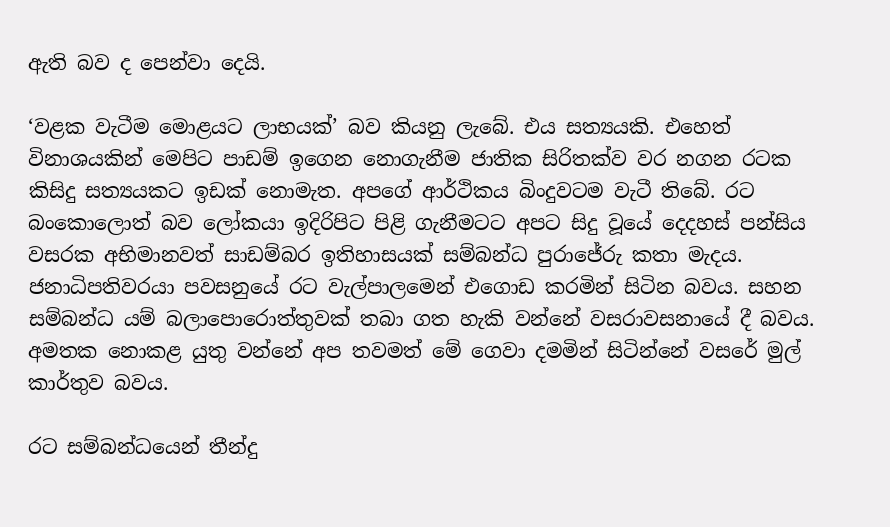ඇති බව ද පෙන්වා දෙයි.

‘වළක වැටීම මොළයට ලාභයක්’ බව කියනු ලැබේ. එය සත්‍යයකි. එහෙත් විනාශයකින් මෙපිට පාඩම් ඉගෙන නොගැනීම ජාතික සිරිතක්ව වර නගන රටක කිසිදු සත්‍යයකට ඉඩක් නොමැත. අපගේ ආර්ථිකය බිංදුවටම වැටී තිබේ. රට බංකොලොත් බව ලෝකයා ඉදිරිපිට පිළි ගැනීමටට අපට සිදු වූයේ දෙදහස් පන්සිය වසරක අභිමානවත් සාඩම්බර ඉතිහාසයක් සම්බන්ධ පුරාජේරු කතා මැදය. ජනාධිපතිවරයා පවසනුයේ රට වැල්පාලමෙන් එගොඩ කරමින් සිටින බවය. සහන සම්බන්ධ යම් බලාපොරොත්තුවක් තබා ගත හැකි වන්නේ වසරාවසනායේ දී බවය. අමතක නොකළ යුතු වන්නේ අප තවමත් මේ ගෙවා දමමින් සිටින්නේ වසරේ මුල් කාර්තුව බවය.

රට සම්බන්ධයෙන් තීන්දු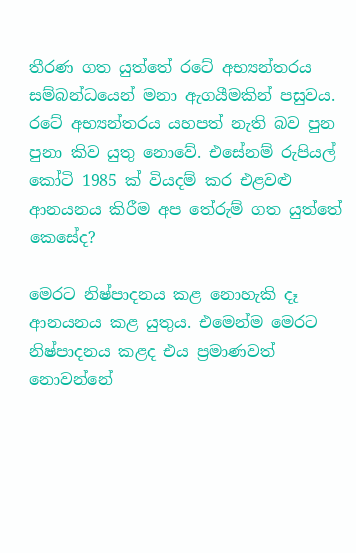තීරණ ගත යුත්තේ රටේ අභ්‍යන්තරය සම්බන්ධයෙන් මනා ඇගයීමකින් පසුවය. රටේ අභ්‍යන්තරය යහපත් නැති බව පුන පුනා කිව යුතු නොවේ. එසේනම් රුපියල් කෝටි 1985 ක් වියදම් කර එළවළු ආනයනය කිරීම අප තේරුම් ගත යුත්තේ කෙසේද?

මෙරට නිෂ්පාදනය කළ නොහැකි දෑ ආනයනය කළ යුතුය. එමෙන්ම මෙරට නිෂ්පාදනය කළද එය ප්‍රමාණවත් නොවන්නේ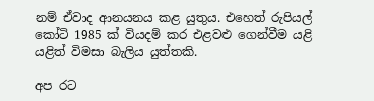නම් ඒවාද ආනයනය කළ යුතුය. එහෙත් රුපියල් කෝටි 1985 ක් වියදම් කර එළවළු ගෙන්වීම යළි යළිත් විමසා බැලිය යුත්තකි.

අප රට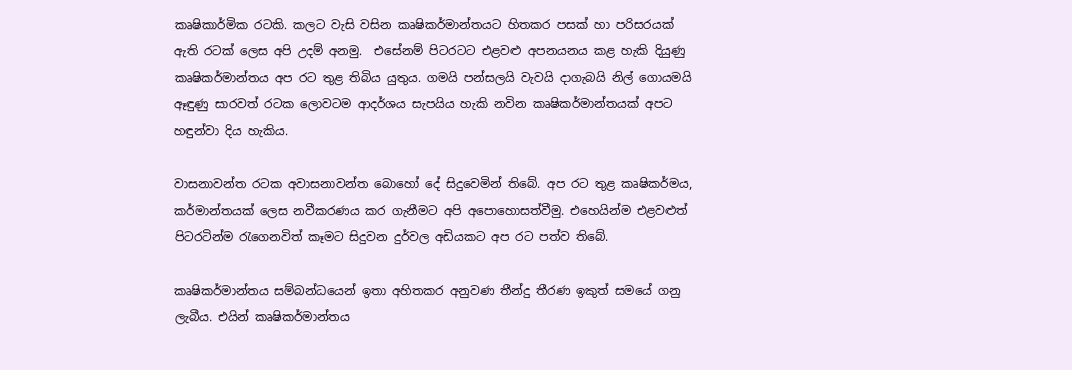කෘෂිකාර්මික රටකි. කලට වැසි වසින කෘෂිකර්මාන්තයට හිතකර පසක් හා පරිසරයක් ඇති රටක් ලෙස අපි උදම් අනමු.  එසේනම් පිටරටට එළවළු අපනයනය කළ හැකි දියුණු කෘෂිකර්මාන්තය අප රට තුළ තිබිය යුතුය. ගමයි පන්සලයි වැවයි දාගැබයි නිල් ගොයමයි ඈඳුණු සාරවත් රටක ලොවටම ආදර්ශය සැපයිය හැකි නවින කෘෂිකර්මාන්තයක් අපට හඳුන්වා දිය හැකිය.

වාසනාවන්ත රටක අවාසනාවන්ත බොහෝ දේ සිදුවෙමින් තිබේ. අප රට තුළ කෘෂිකර්මය, කර්මාන්තයක් ලෙස නවීකරණය කර ගැනීමට අපි අපොහොසත්වීමු. එහෙයින්ම එළවළුත් පිටරටින්ම රැගෙනවිත් කෑමට සිදුවන දුර්වල අඩියකට අප රට පත්ව තිබේ.

කෘෂිකර්මාන්තය සම්බන්ධයෙන් ඉතා අහිතකර අනුවණ තීන්දු තීරණ ඉකුත් සමයේ ගනු ලැබීය. එයින් කෘෂිකර්මාන්තය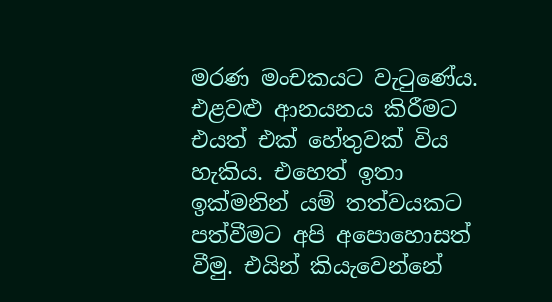මරණ මංචකයට වැටුණේය. එළවළු ආනයනය කිරීමට එයත් එක් හේතුවක් විය හැකිය. එහෙත් ඉතා ඉක්මනින් යම් තත්වයකට පත්වීමට අපි අපොහොසත් වීමු. එයින් කියැවෙන්නේ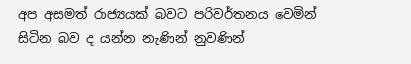අප අසමත් රාජ්‍යයක් බවට පරිවර්තනය වෙමින් සිටින බව ද යන්න නැණින් නුවණින්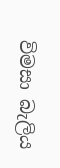විමසා බැලිය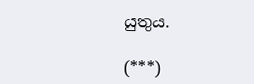යුතුය.

(***)